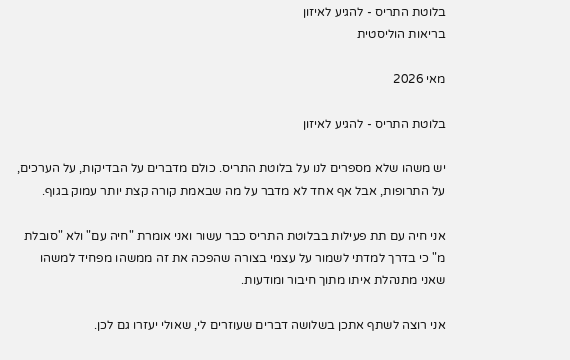בלוטת התריס - להגיע לאיזון
בריאות הוליסטית

מאי 2026

בלוטת התריס - להגיע לאיזון

יש משהו שלא מספרים לנו על בלוטת התריס. כולם מדברים על הבדיקות, על הערכים, על התרופות, אבל אף אחד לא מדבר על מה שבאמת קורה קצת יותר עמוק בגוף.

אני חיה עם תת פעילות בבלוטת התריס כבר עשור ואני אומרת "חיה עם" ולא "סובלת מ" כי בדרך למדתי לשמור על עצמי בצורה שהפכה את זה ממשהו מפחיד למשהו שאני מתנהלת איתו מתוך חיבור ומודעות.

אני רוצה לשתף אתכן בשלושה דברים שעוזרים לי, שאולי יעזרו גם לכן.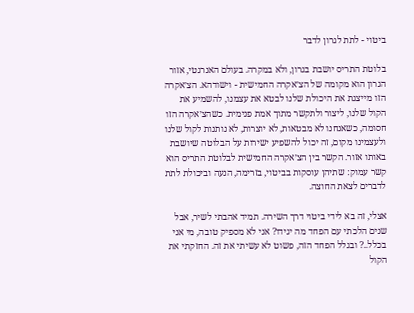ביטוי - לתת לגרון לדבר

בלוטת התריס יושבת בגרון, ולא במקרה. בעולם האנרגטי, אזור הגרון הוא מקומה של הצ׳אקרה החמישית - וישודהא. הצ׳אקרה הזו מייצגת את היכולת שלנו לבטא את עצמנו, להשמיע את הקול שלנו, ליצור ולתקשר מתוך אמת פנימית. כשהצ׳אקרה הזו חסומה, כשאנחנו לא מבטאות, לא יוצרות, לא נותנות לקול שלנו ולעצמינו מקום, זה יכול להשפיע ישירות על הבלוטה שיושבת באותו אזור. הקשר בין הצ׳אקרה החמישית לבלוטת התריס הוא קשר עמוק: שתיהן עוסקות בביטוי, בזרימה, הנעה וביכולת לתת לדברים לצאת החוצה.

אצלי, זה בא לידי ביטוי דרך השירה. תמיד אהבתי לשיר, אבל שנים הלכתי עם הפחד מה יגידו? אני לא מספיק טובה, מי אני בכלל..? ובגלל הפחד הזה, פשוט לא עשיתי את זה. החזקתי את הקול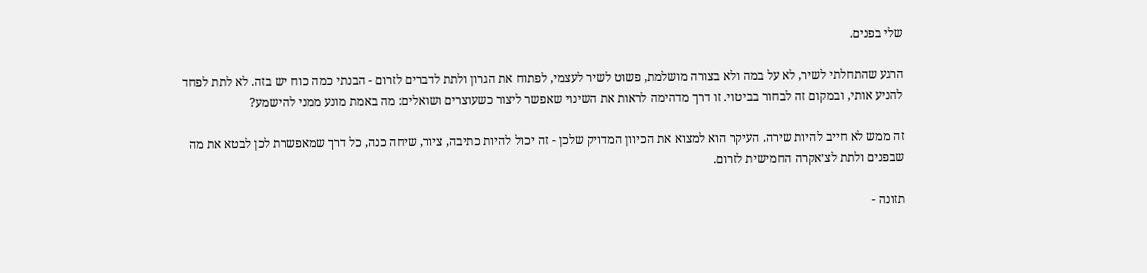שלי בפנים.

הרגע שהתחלתי לשיר, לא על במה ולא בצורה מושלמת, פשוט לשיר לעצמי, לפתוח את הגרון ולתת לדברים לזרום - הבנתי כמה כוח יש בזה. לא לתת לפחד להניע אותי, ובמקום זה לבחור בביטוי. זו דרך מדהימה לראות את השינוי שאפשר ליצור כשעוצרים ושואלים: מה באמת מונע ממני להישמע?

זה ממש לא חייב להיות שירה. העיקר הוא למצוא את הכיוון המדויק שלכן - זה יכול להיות כתיבה, ציור, שיחה כנה, כל דרך שמאפשרת לכן לבטא את מה שבפנים ולתת לצ׳אקרה החמישית לזרום.

תזונה -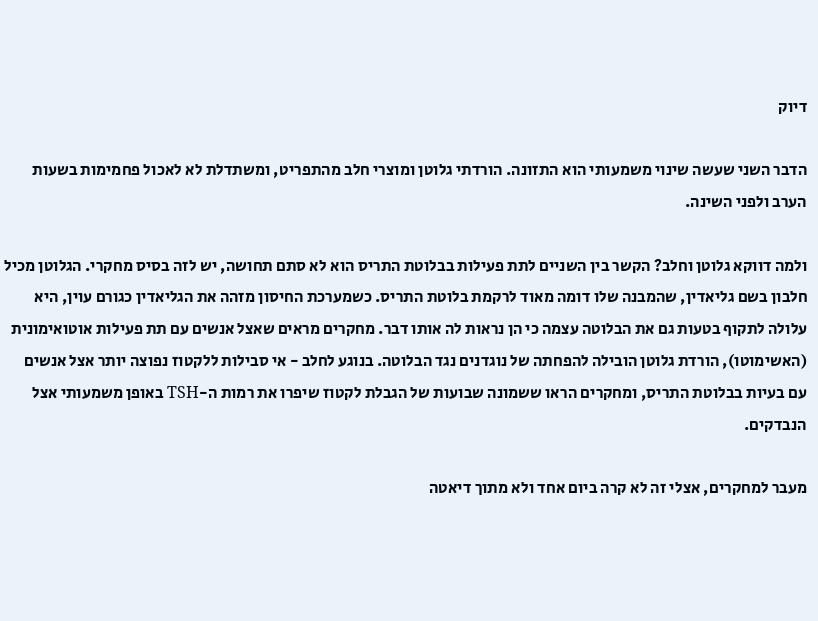דיוק

הדבר השני שעשה שינוי משמעותי הוא התזונה. הורדתי גלוטן ומוצרי חלב מהתפריט, ומשתדלת לא לאכול פחמימות בשעות הערב ולפני השינה.

ולמה דווקא גלוטן וחלב? הקשר בין השניים לתת פעילות בבלוטת התריס הוא לא סתם תחושה, יש לזה בסיס מחקרי. הגלוטן מכיל חלבון בשם גליאדין, שהמבנה שלו דומה מאוד לרקמת בלוטת התריס. כשמערכת החיסון מזהה את הגליאדין כגורם עוין, היא עלולה לתקוף בטעות גם את הבלוטה עצמה כי הן נראות לה אותו דבר. מחקרים מראים שאצל אנשים עם תת פעילות אוטואימונית (האשימוטו), הורדת גלוטן הובילה להפחתה של נוגדנים נגד הבלוטה. בנוגע לחלב - אי סבילות ללקטוז נפוצה יותר אצל אנשים עם בעיות בבלוטת התריס, ומחקרים הראו ששמונה שבועות של הגבלת לקטוז שיפרו את רמות ה-TSH באופן משמעותי אצל הנבדקים.

מעבר למחקרים, אצלי זה לא קרה ביום אחד ולא מתוך דיאטה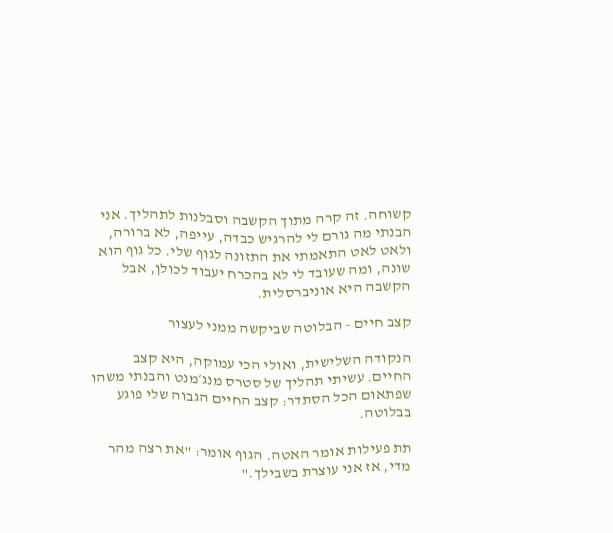קשוחה. זה קרה מתוך הקשבה וסבלנות לתהליך. אני הבנתי מה גורם לי להרגיש כבדה, עייפה, לא ברורה, ולאט לאט התאמתי את התזונה לגוף שלי. כל גוף הוא שונה, ומה שעובד לי לא בהכרח יעבוד לכולן, אבל הקשבה היא אוניברסלית.

קצב חיים - הבלוטה שביקשה ממני לעצור

הנקודה השלישית, ואולי הכי עמוקה, היא קצב החיים. עשיתי תהליך של סטרס מנג׳מנט והבנתי משהו שפתאום הכל הסתדר: קצב החיים הגבוה שלי פוגע בבלוטה.

תת פעילות אומר האטה. הגוף אומר: "את רצה מהר מדי, אז אני עוצרת בשבילך."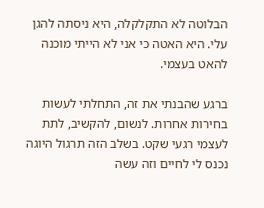הבלוטה לא התקלקלה, היא ניסתה להגן עלי. היא האטה כי אני לא הייתי מוכנה להאט בעצמי.

ברגע שהבנתי את זה, התחלתי לעשות בחירות אחרות. לנשום, להקשיב, לתת לעצמי רגעי שקט. בשלב הזה תרגול היוגה נכנס לי לחיים וזה עשה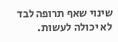שינוי שאף תרופה לבד לא יכולה לעשות.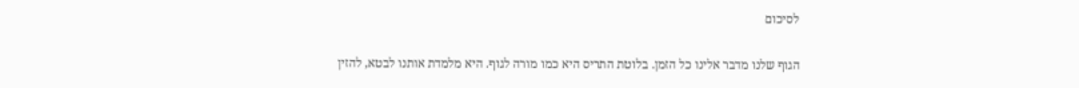לסיכום

הגוף שלנו מדבר אלינו כל הזמן. בלוטת התריס היא כמו מורה לגוף. היא מלמדת אותנו לבטא, להזין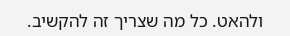ולהאט. כל מה שצריך זה להקשיב.